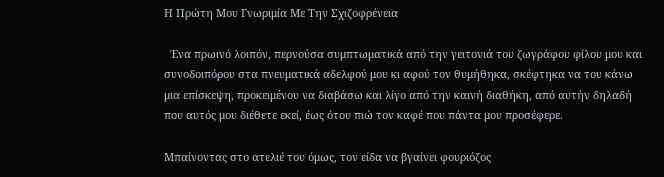Η Πρώτη Μου Γνωριμία Με Την Σχιζοφρένεια

  Ένα πρωινό λοιπόν, περνούσα συμπτωματικά από την γειτονιά του ζωγράφου φίλου μου και συνοδοιπόρου στα πνευματικά αδελφού μου κι αφού τον θυμήθηκα, σκέφτηκα να του κάνω μια επίσκεψη, προκειμένου να διαβάσω και λίγο από την καινή διαθήκη, από αυτήν δηλαδή που αυτός μου διέθετε εκεί, έως ότου πιώ τον καφέ που πάντα μου προσέφερε.

Μπαίνοντας στο ατελιέ του όμως, τον είδα να βγαίνει φουριόζος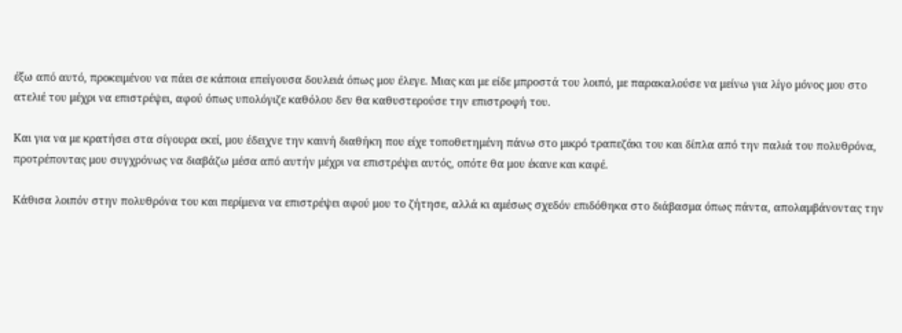έξω από αυτό, προκειμένου να πάει σε κάποια επείγουσα δουλειά όπως μου έλεγε. Μιας και με είδε μπροστά του λοιπό, με παρακαλούσε να μείνω για λίγο μόνος μου στο ατελιέ του μέχρι να επιστρέψει, αφού όπως υπολόγιζε καθόλου δεν θα καθυστερούσε την επιστροφή του.

Και για να με κρατήσει στα σίγουρα εκεί, μου έδειχνε την καινή διαθήκη που είχε τοποθετημένη πάνω στο μικρό τραπεζάκι του και δίπλα από την παλιά του πολυθρόνα, προτρέποντας μου συγχρόνως να διαβάζω μέσα από αυτήν μέχρι να επιστρέψει αυτός, οπότε θα μου έκανε και καφέ.

Κάθισα λοιπόν στην πολυθρόνα του και περίμενα να επιστρέψει αφού μου το ζήτησε, αλλά κι αμέσως σχεδόν επιδόθηκα στο διάβασμα όπως πάντα, απολαμβάνοντας την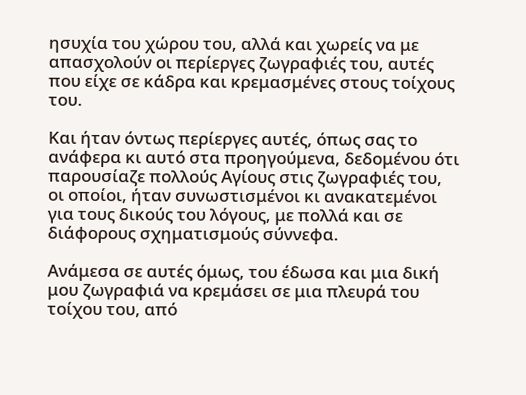ησυχία του χώρου του, αλλά και χωρείς να με απασχολούν οι περίεργες ζωγραφιές του, αυτές που είχε σε κάδρα και κρεμασμένες στους τοίχους του.

Και ήταν όντως περίεργες αυτές, όπως σας το ανάφερα κι αυτό στα προηγούμενα, δεδομένου ότι παρουσίαζε πολλούς Αγίους στις ζωγραφιές του, οι οποίοι, ήταν συνωστισμένοι κι ανακατεμένοι για τους δικούς του λόγους, με πολλά και σε διάφορους σχηματισμούς σύννεφα.

Ανάμεσα σε αυτές όμως, του έδωσα και μια δική μου ζωγραφιά να κρεμάσει σε μια πλευρά του τοίχου του, από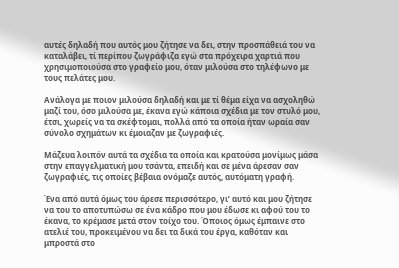αυτές δηλαδή που αυτός μου ζήτησε να δει, στην προσπάθειά του να καταλάβει, τί περίπου ζωγράφιζα εγώ στα πρόχειρα χαρτιά που χρησιμοποιούσα στο γραφείο μου, όταν μιλούσα στο τηλέφωνο με τους πελάτες μου.

Ανάλογα με ποιον μιλούσα δηλαδή και με τί θέμα είχα να ασχοληθώ μαζί του, όσο μιλούσα με, έκανα εγώ κάποια σχέδια με τον στυλό μου, έτσι, χωρείς να τα σκέφτομαι, πολλά από τα οποία ήταν ωραία σαν σύνολο σχημάτων κι έμοιαζαν με ζωγραφιές.

Μάζευα λοιπόν αυτά τα σχέδια τα οποία και κρατούσα μονίμως μάσα στην επαγγελματική μου τσάντα, επειδή και σε μένα άρεσαν σαν ζωγραφιές, τις οποίες βέβαια ονόμαζε αυτός, αυτόματη γραφή.

Ένα από αυτά όμως του άρεσε περισσότερο, γι’ αυτό και μου ζήτησε να του το αποτυπώσω σε ένα κάδρο που μου έδωσε κι αφού του το έκανα, το κρέμασε μετά στον τοίχο του. Όποιος όμως έμπαινε στο ατελιέ του, προκειμένου να δει τα δικά του έργα, καθόταν και μπροστά στο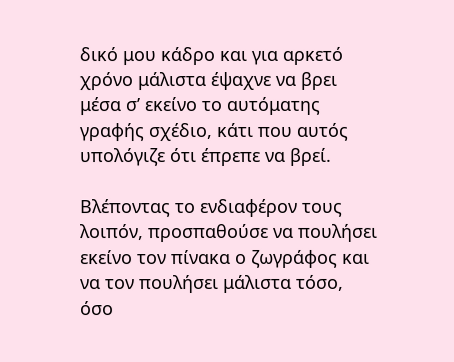δικό μου κάδρο και για αρκετό χρόνο μάλιστα έψαχνε να βρει μέσα σ’ εκείνο το αυτόματης γραφής σχέδιο, κάτι που αυτός υπολόγιζε ότι έπρεπε να βρεί.

Βλέποντας το ενδιαφέρον τους λοιπόν, προσπαθούσε να πουλήσει εκείνο τον πίνακα ο ζωγράφος και να τον πουλήσει μάλιστα τόσο, όσο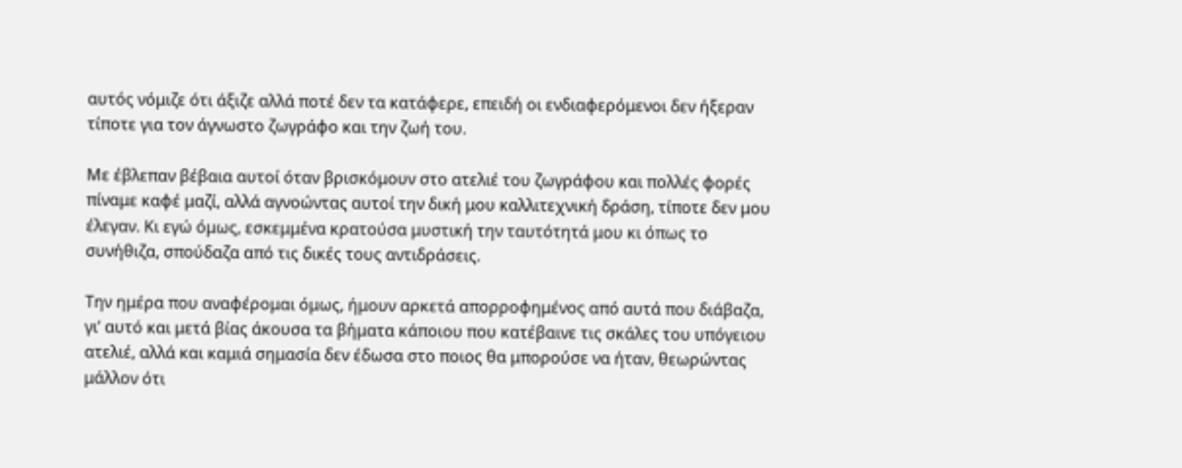αυτός νόμιζε ότι άξιζε αλλά ποτέ δεν τα κατάφερε, επειδή οι ενδιαφερόμενοι δεν ήξεραν τίποτε για τον άγνωστο ζωγράφο και την ζωή του.

Με έβλεπαν βέβαια αυτοί όταν βρισκόμουν στο ατελιέ του ζωγράφου και πολλές φορές πίναμε καφέ μαζί, αλλά αγνοώντας αυτοί την δική μου καλλιτεχνική δράση, τίποτε δεν μου έλεγαν. Κι εγώ όμως, εσκεμμένα κρατούσα μυστική την ταυτότητά μου κι όπως το συνήθιζα, σπούδαζα από τις δικές τους αντιδράσεις.

Την ημέρα που αναφέρομαι όμως, ήμουν αρκετά απορροφημένος από αυτά που διάβαζα, γι’ αυτό και μετά βίας άκουσα τα βήματα κάποιου που κατέβαινε τις σκάλες του υπόγειου ατελιέ, αλλά και καμιά σημασία δεν έδωσα στο ποιος θα μπορούσε να ήταν, θεωρώντας μάλλον ότι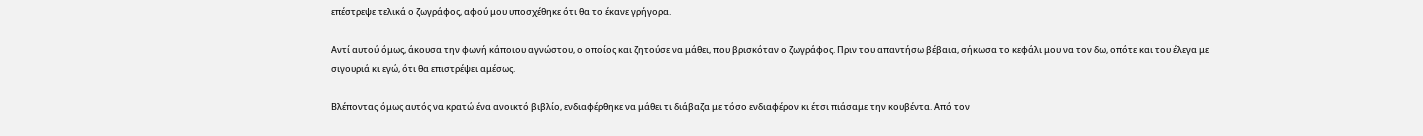επέστρεψε τελικά ο ζωγράφος, αφού μου υποσχέθηκε ότι θα το έκανε γρήγορα.

Αντί αυτού όμως, άκουσα την φωνή κάποιου αγνώστου, ο οποίος και ζητούσε να μάθει, που βρισκόταν ο ζωγράφος. Πριν του απαντήσω βέβαια, σήκωσα το κεφάλι μου να τον δω, οπότε και του έλεγα με σιγουριά κι εγώ, ότι θα επιστρέψει αμέσως.

Βλέποντας όμως αυτός να κρατώ ένα ανοικτό βιβλίο, ενδιαφέρθηκε να μάθει τι διάβαζα με τόσο ενδιαφέρον κι έτσι πιάσαμε την κουβέντα. Από τον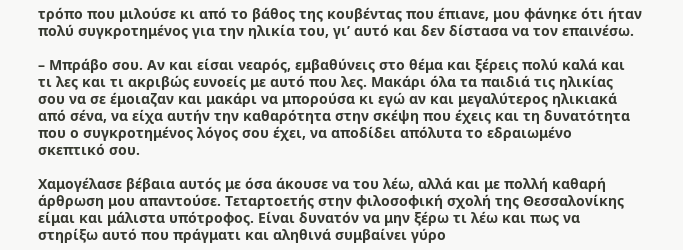τρόπο που μιλούσε κι από το βάθος της κουβέντας που έπιανε, μου φάνηκε ότι ήταν πολύ συγκροτημένος για την ηλικία του, γι’ αυτό και δεν δίστασα να τον επαινέσω.

– Μπράβο σου. Αν και είσαι νεαρός, εμβαθύνεις στο θέμα και ξέρεις πολύ καλά και τι λες και τι ακριβώς ευνοείς με αυτό που λες. Μακάρι όλα τα παιδιά τις ηλικίας σου να σε έμοιαζαν και μακάρι να μπορούσα κι εγώ αν και μεγαλύτερος ηλικιακά από σένα, να είχα αυτήν την καθαρότητα στην σκέψη που έχεις και τη δυνατότητα που ο συγκροτημένος λόγος σου έχει, να αποδίδει απόλυτα το εδραιωμένο σκεπτικό σου.

Χαμογέλασε βέβαια αυτός με όσα άκουσε να του λέω, αλλά και με πολλή καθαρή άρθρωση μου απαντούσε. Τεταρτοετής στην φιλοσοφική σχολή της Θεσσαλονίκης είμαι και μάλιστα υπότροφος. Είναι δυνατόν να μην ξέρω τι λέω και πως να στηρίξω αυτό που πράγματι και αληθινά συμβαίνει γύρο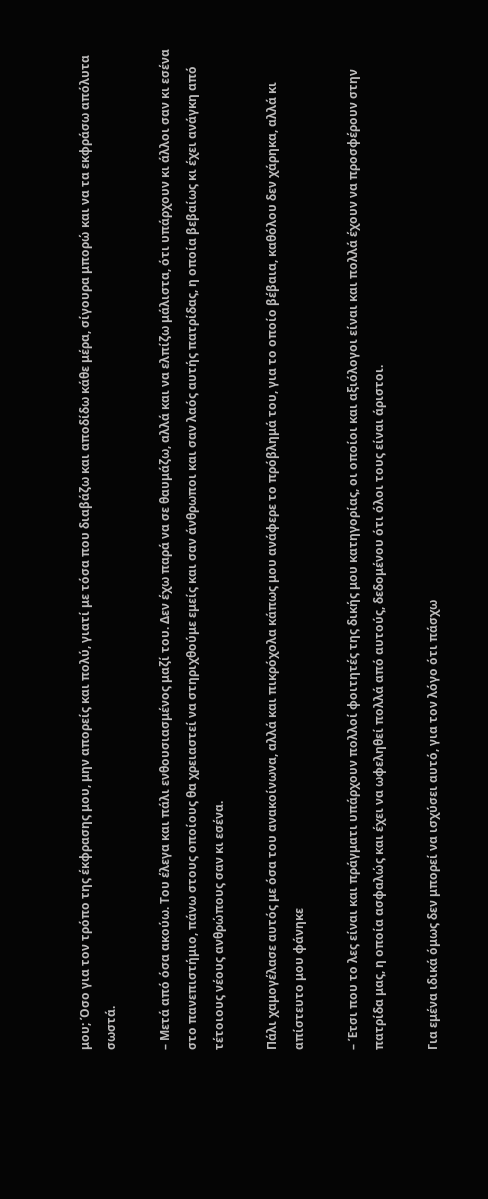μου; Όσο για τον τρόπο της έκφρασης μου, μην απορείς και πολύ, γιατί με τόσα που διαβάζω και αποδίδω κάθε μέρα, σίγουρα μπορώ και να τα εκφράσω απόλυτα σωστά.

– Μετά από όσα ακούω. Του έλεγα και πάλι ενθουσιασμένος μαζί του. Δεν έχω παρά να σε θαυμάζω, αλλά και να ελπίζω μάλιστα, ότι υπάρχουν κι άλλοι σαν κι εσένα στο πανεπιστήμιο, πάνω στους οποίους θα χρειαστεί να στηριχθούμε εμείς και σαν άνθρωποι και σαν λαός αυτής πατρίδας, η οποία βεβαίως κι έχει ανάγκη από τέτοιους νέους ανθρώπους σαν κι εσένα.

Πάλι χαμογέλασε αυτός με όσα του ανακοίνωνα, αλλά και πικρόχολα κάπως μου ανάφερε το πρόβλημά του, για το οποίο βέβαια, καθόλου δεν χάρηκα, αλλά κι απίστευτο μου φάνηκε

– Έτσι που το λες είναι και πράγματι υπάρχουν πολλοί φοιτητές της δικής μου κατηγορίας, οι οποίοι και αξιόλογοι είναι και πολλά έχουν να προσφέρουν στην πατρίδα μας, η οποία ασφαλώς και έχει να ωφεληθεί πολλά από αυτούς, δεδομένου ότι όλοι τους είναι άριστοι.

Για εμένα ιδικά όμως δεν μπορεί να ισχύσει αυτό, για τον λόγο ότι πάσχω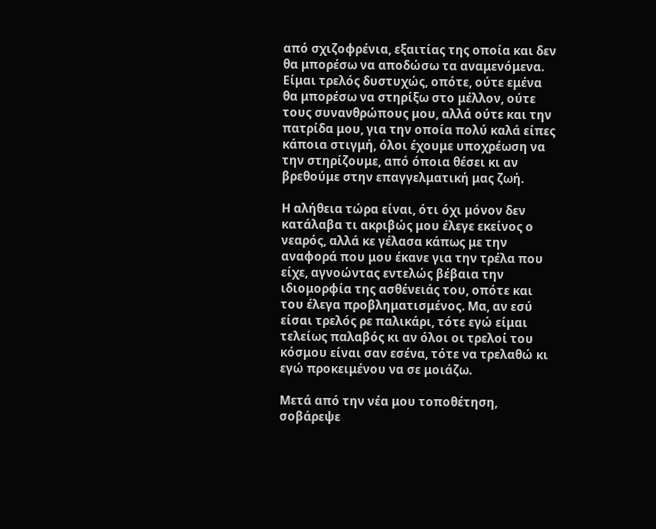από σχιζοφρένια, εξαιτίας της οποία και δεν θα μπορέσω να αποδώσω τα αναμενόμενα. Είμαι τρελός δυστυχώς, οπότε, ούτε εμένα θα μπορέσω να στηρίξω στο μέλλον, ούτε τους συνανθρώπους μου, αλλά ούτε και την πατρίδα μου, για την οποία πολύ καλά είπες κάποια στιγμή, όλοι έχουμε υποχρέωση να την στηρίζουμε, από όποια θέσει κι αν βρεθούμε στην επαγγελματική μας ζωή.

Η αλήθεια τώρα είναι, ότι όχι μόνον δεν κατάλαβα τι ακριβώς μου έλεγε εκείνος ο νεαρός, αλλά κε γέλασα κάπως με την αναφορά που μου έκανε για την τρέλα που είχε, αγνοώντας εντελώς βέβαια την ιδιομορφία της ασθένειάς του, οπότε και του έλεγα προβληματισμένος. Μα, αν εσύ είσαι τρελός ρε παλικάρι, τότε εγώ είμαι τελείως παλαβός κι αν όλοι οι τρελοί του κόσμου είναι σαν εσένα, τότε να τρελαθώ κι εγώ προκειμένου να σε μοιάζω.

Μετά από την νέα μου τοποθέτηση, σοβάρεψε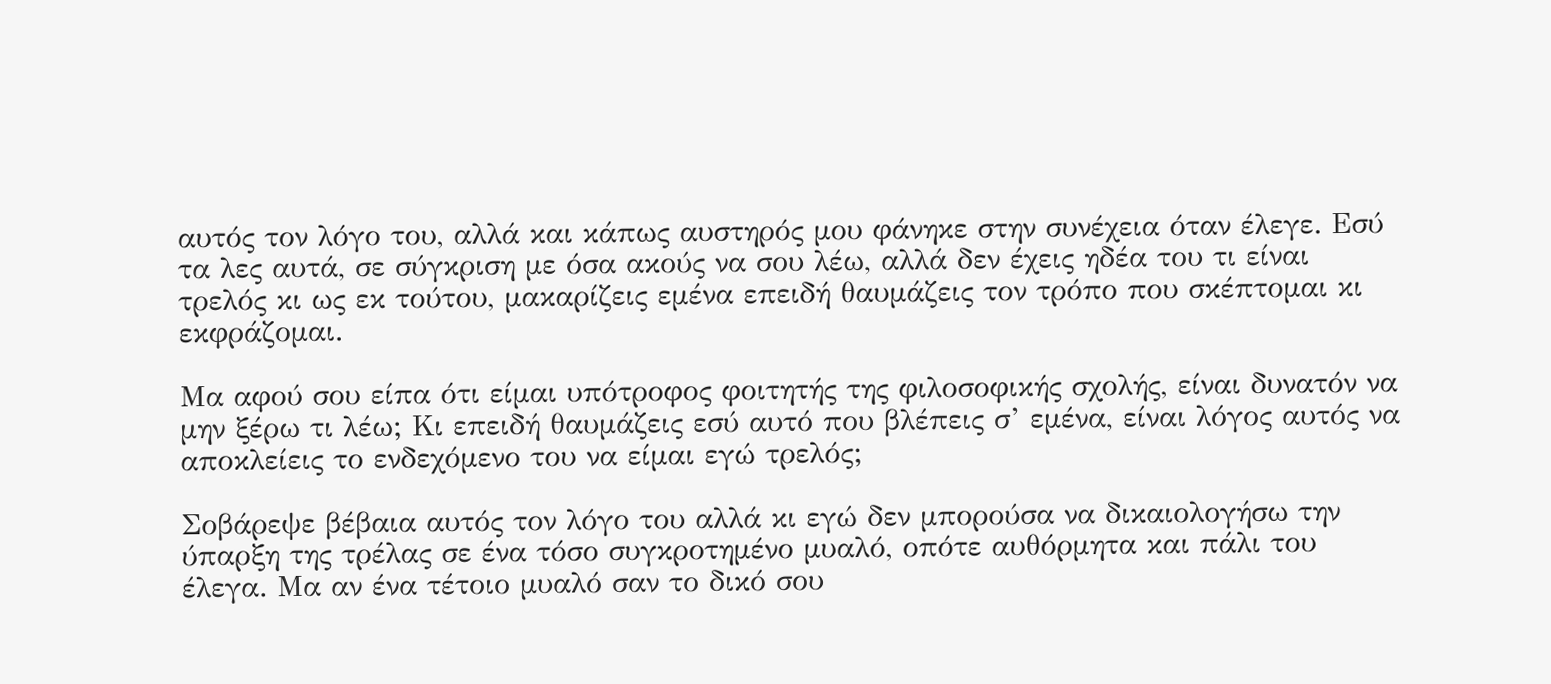αυτός τον λόγο του, αλλά και κάπως αυστηρός μου φάνηκε στην συνέχεια όταν έλεγε. Εσύ τα λες αυτά, σε σύγκριση με όσα ακούς να σου λέω, αλλά δεν έχεις ηδέα του τι είναι τρελός κι ως εκ τούτου, μακαρίζεις εμένα επειδή θαυμάζεις τον τρόπο που σκέπτομαι κι εκφράζομαι.

Μα αφού σου είπα ότι είμαι υπότροφος φοιτητής της φιλοσοφικής σχολής, είναι δυνατόν να μην ξέρω τι λέω; Κι επειδή θαυμάζεις εσύ αυτό που βλέπεις σ’ εμένα, είναι λόγος αυτός να αποκλείεις το ενδεχόμενο του να είμαι εγώ τρελός;

Σοβάρεψε βέβαια αυτός τον λόγο του αλλά κι εγώ δεν μπορούσα να δικαιολογήσω την ύπαρξη της τρέλας σε ένα τόσο συγκροτημένο μυαλό, οπότε αυθόρμητα και πάλι του έλεγα. Μα αν ένα τέτοιο μυαλό σαν το δικό σου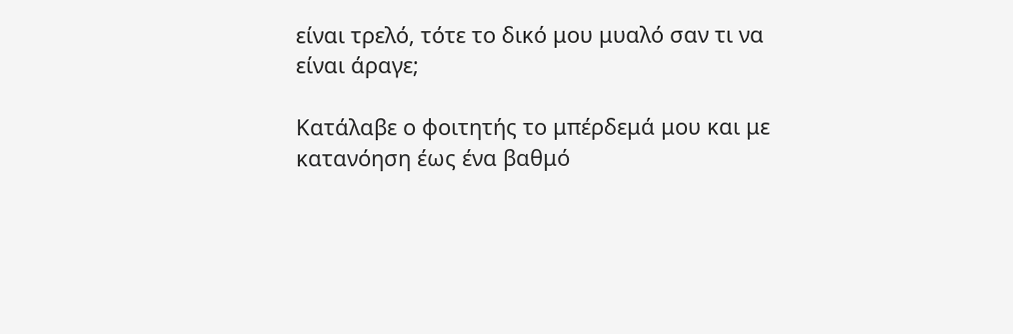είναι τρελό, τότε το δικό μου μυαλό σαν τι να είναι άραγε;

Κατάλαβε ο φοιτητής το μπέρδεμά μου και με κατανόηση έως ένα βαθμό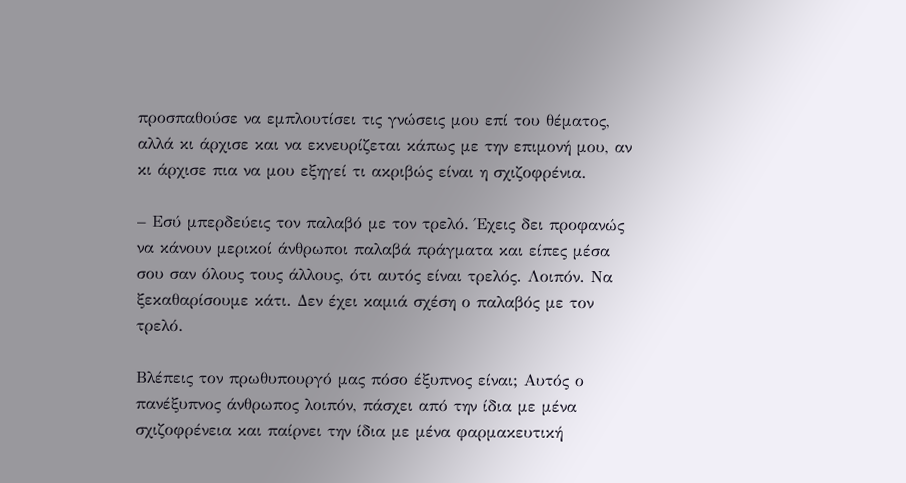προσπαθούσε να εμπλουτίσει τις γνώσεις μου επί του θέματος, αλλά κι άρχισε και να εκνευρίζεται κάπως με την επιμονή μου, αν κι άρχισε πια να μου εξηγεί τι ακριβώς είναι η σχιζοφρένια.

– Εσύ μπερδεύεις τον παλαβό με τον τρελό. Έχεις δει προφανώς να κάνουν μερικοί άνθρωποι παλαβά πράγματα και είπες μέσα σου σαν όλους τους άλλους, ότι αυτός είναι τρελός. Λοιπόν. Να ξεκαθαρίσουμε κάτι. Δεν έχει καμιά σχέση ο παλαβός με τον τρελό.

Βλέπεις τον πρωθυπουργό μας πόσο έξυπνος είναι; Αυτός ο πανέξυπνος άνθρωπος λοιπόν, πάσχει από την ίδια με μένα σχιζοφρένεια και παίρνει την ίδια με μένα φαρμακευτική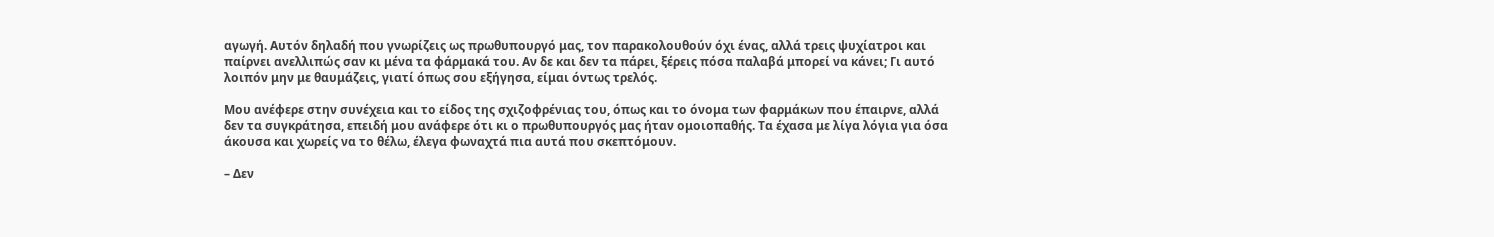αγωγή. Αυτόν δηλαδή που γνωρίζεις ως πρωθυπουργό μας, τον παρακολουθούν όχι ένας, αλλά τρεις ψυχίατροι και παίρνει ανελλιπώς σαν κι μένα τα φάρμακά του. Αν δε και δεν τα πάρει, ξέρεις πόσα παλαβά μπορεί να κάνει; Γι αυτό λοιπόν μην με θαυμάζεις, γιατί όπως σου εξήγησα, είμαι όντως τρελός.

Μου ανέφερε στην συνέχεια και το είδος της σχιζοφρένιας του, όπως και το όνομα των φαρμάκων που έπαιρνε, αλλά δεν τα συγκράτησα, επειδή μου ανάφερε ότι κι ο πρωθυπουργός μας ήταν ομοιοπαθής. Τα έχασα με λίγα λόγια για όσα άκουσα και χωρείς να το θέλω, έλεγα φωναχτά πια αυτά που σκεπτόμουν.

– Δεν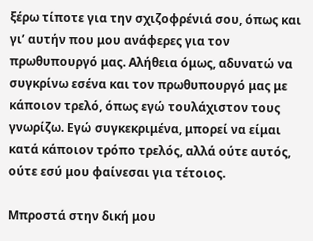ξέρω τίποτε για την σχιζοφρένιά σου, όπως και γι’ αυτήν που μου ανάφερες για τον πρωθυπουργό μας. Αλήθεια όμως, αδυνατώ να συγκρίνω εσένα και τον πρωθυπουργό μας με κάποιον τρελό, όπως εγώ τουλάχιστον τους γνωρίζω. Εγώ συγκεκριμένα, μπορεί να είμαι κατά κάποιον τρόπο τρελός, αλλά ούτε αυτός, ούτε εσύ μου φαίνεσαι για τέτοιος.

Μπροστά στην δική μου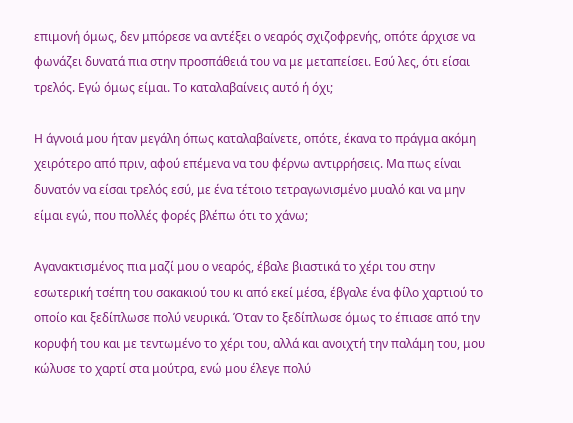επιμονή όμως, δεν μπόρεσε να αντέξει ο νεαρός σχιζοφρενής, οπότε άρχισε να φωνάζει δυνατά πια στην προσπάθειά του να με μεταπείσει. Εσύ λες, ότι είσαι τρελός. Εγώ όμως είμαι. Το καταλαβαίνεις αυτό ή όχι;

Η άγνοιά μου ήταν μεγάλη όπως καταλαβαίνετε, οπότε, έκανα το πράγμα ακόμη χειρότερο από πριν, αφού επέμενα να του φέρνω αντιρρήσεις. Μα πως είναι δυνατόν να είσαι τρελός εσύ, με ένα τέτοιο τετραγωνισμένο μυαλό και να μην είμαι εγώ, που πολλές φορές βλέπω ότι το χάνω;

Αγανακτισμένος πια μαζί μου ο νεαρός, έβαλε βιαστικά το χέρι του στην εσωτερική τσέπη του σακακιού του κι από εκεί μέσα, έβγαλε ένα φίλο χαρτιού το οποίο και ξεδίπλωσε πολύ νευρικά. Όταν το ξεδίπλωσε όμως το έπιασε από την κορυφή του και με τεντωμένο το χέρι του, αλλά και ανοιχτή την παλάμη του, μου κώλυσε το χαρτί στα μούτρα, ενώ μου έλεγε πολύ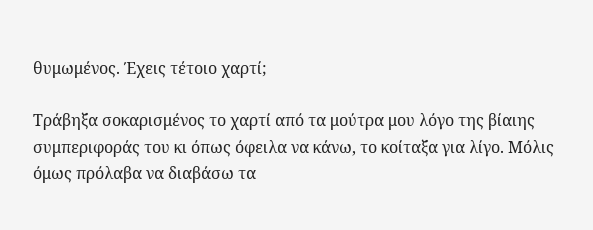θυμωμένος. Έχεις τέτοιο χαρτί;

Τράβηξα σοκαρισμένος το χαρτί από τα μούτρα μου λόγο της βίαιης συμπεριφοράς του κι όπως όφειλα να κάνω, το κοίταξα για λίγο. Μόλις όμως πρόλαβα να διαβάσω τα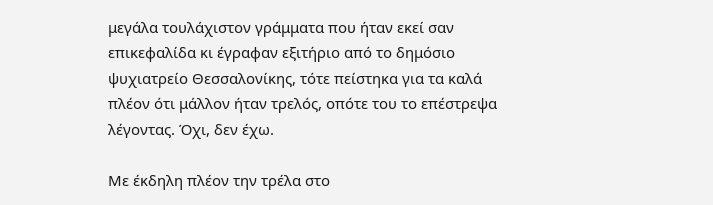μεγάλα τουλάχιστον γράμματα που ήταν εκεί σαν επικεφαλίδα κι έγραφαν εξιτήριο από το δημόσιο ψυχιατρείο Θεσσαλονίκης, τότε πείστηκα για τα καλά πλέον ότι μάλλον ήταν τρελός, οπότε του το επέστρεψα λέγοντας. Όχι, δεν έχω.

Με έκδηλη πλέον την τρέλα στο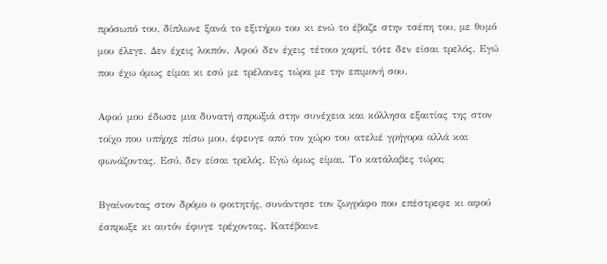πρόσωπό του, δίπλωνε ξανά το εξιτήριο του κι ενώ το έβαζε στην τσέπη του, με θυμό μου έλεγε. Δεν έχεις λοιπόν. Αφού δεν έχεις τέτοιο χαρτί, τότε δεν είσαι τρελός. Εγώ που έχω όμως είμαι κι εσύ με τρέλανες τώρα με την επιμονή σου.

Αφού μου έδωσε μια δυνατή σπρωξιά στην συνέχεια και κόλλησα εξαιτίας της στον τοίχο που υπήρχε πίσω μου, έφευγε από τον χώρο του ατελιέ γρήγορα αλλά και φωνάζοντας. Εσύ, δεν είσαι τρελός. Εγώ όμως είμαι. Το κατάλαβες τώρα;

Βγαίνοντας στον δρόμο ο φοιτητής, συνάντησε τον ζωγράφο που επέστρεφε κι αφού έσπρωξε κι αυτόν έφυγε τρέχοντας. Κατέβαινε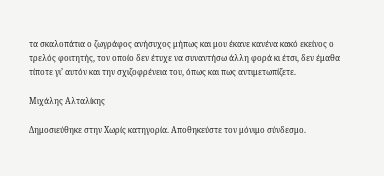τα σκαλοπάτια ο ζωγράφος ανήσυχος μήπως και μου έκανε κανένα κακό εκείνος ο τρελός φοιτητής, τον οποίο δεν έτυχε να συναντήσω άλλη φορά κι έτσι, δεν έμαθα τίποτε γι’ αυτόν και την σχιζοφρένεια του, όπως και πως αντιμετωπίζετε.

Μιχάλης Αλταλίκης

Δημοσιεύθηκε στην Χωρίς κατηγορία. Αποθηκεύστε τον μόνιμο σύνδεσμο.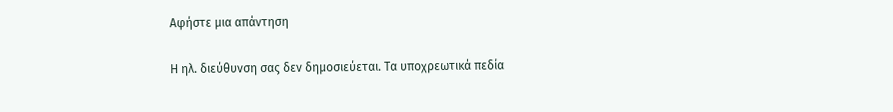Αφήστε μια απάντηση

Η ηλ. διεύθυνση σας δεν δημοσιεύεται. Τα υποχρεωτικά πεδία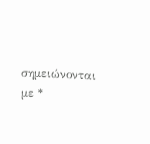σημειώνονται με *